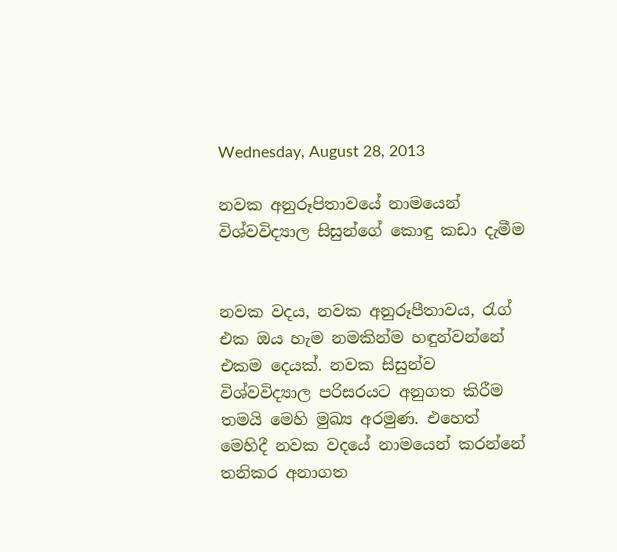Wednesday, August 28, 2013

නවක අනුරූපිතාවයේ නාමයෙන් විශ්වවිද්‍යාල සිසුන්ගේ කොඳු කඩා දැමීම


නවක වදය, නවක අනුරූපීතාවය, රැග් එක ඔය හැම නමකින්ම හඳුන්වන්නේ එකම දෙයක්. නවක සිසුන්ව විශ්වවිද්‍යාල පරිසරයට අනුගත කිරීම තමයි මෙහි මුඛ්‍ය අරමුණ. එහෙත් මෙහිදී නවක වදයේ නාමයෙන් කරන්නේ තනිකර අනාගත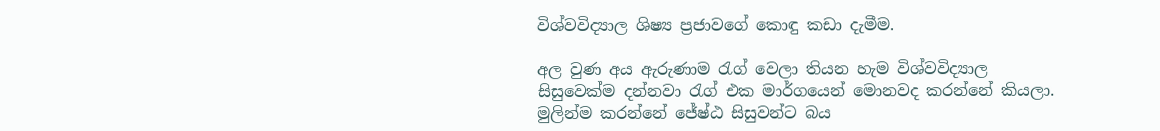විශ්වවිද්‍යාල ශිෂ්‍ය ප්‍රජාවගේ කොඳු කඩා දැමීම.

අල වුණ අය ඇරුණාම රැග් වෙලා තියන හැම විශ්වවිද්‍යාල සිසුවෙක්ම දන්නවා රැග් එක මාර්ගයෙන් මොනවද කරන්නේ කියලා. මුලින්ම කරන්නේ ජේෂ්ඨ සිසුවන්ට බය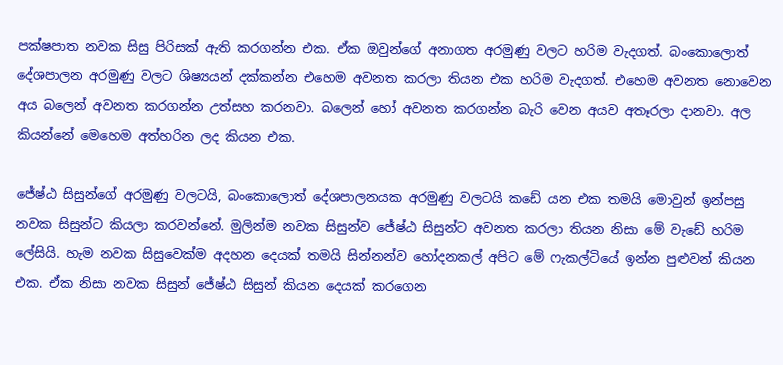පක්ෂපාත නවක සිසු පිරිසක් ඇති කරගන්න එක. ඒක ඔවුන්ගේ අනාගත අරමුණු වලට හරිම වැදගත්. බංකොලොත් දේශපාලන අරමුණු වලට ශිෂ්‍යයන් දක්කන්න එහෙම අවනත කරලා තියන එක හරිම වැදගත්. එහෙම අවනත නොවෙන අය බලෙන් අවනත කරගන්න උත්සහ කරනවා. බලෙන් හෝ අවනත කරගන්න බැරි වෙන අයව අතෑරලා දානවා. අල කියන්නේ මෙහෙම අත්හරින ලද කියන එක.

ජේෂ්ඨ සිසුන්ගේ අරමුණු වලටයි, බංකොලොත් දේශපාලනයක අරමුණු වලටයි කඩේ යන එක තමයි මොවුන් ඉන්පසු නවක සිසුන්ට කියලා කරවන්නේ. මුලින්ම නවක සිසුන්ව ජේෂ්ඨ සිසුන්ට අවනත කරලා තියන නිසා මේ වැඩේ හරිම ලේසියි. හැම නවක සිසුවෙක්ම අදහන දෙයක් තමයි සින්නන්ව හෝදනකල් අපිට මේ ෆැකල්ටියේ ඉන්න පුළුවන් කියන එක. ඒක නිසා නවක සිසුන් ජේෂ්ඨ සිසුන් කියන දෙයක් කරගෙන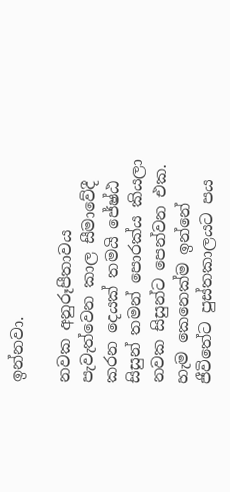ඉන්නවා.

නවක අනුරූපීතාවය පැවැත්වෙන කාල සීමාවේදී කරන දෙයක් තමයි ජේෂ්ඨ සිසුන් තමන් පොරක්ය කියලා නවක සිසුන්ට පෙන්වන එක. හැම කෙනෙක්ම ඉන්නේ ජීවිතේට පුස්තකාලයට පය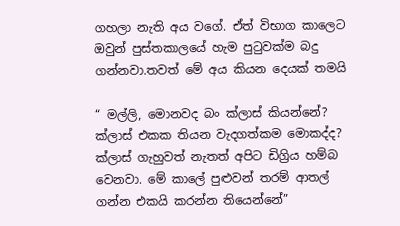ගහලා නැති අය වගේ. ඒත් විභාග කාලෙට ඔවුන් පුස්තකාලයේ හැම පුටුවක්ම බදු ගන්නවා.තවත් මේ අය කියන දෙයක් තමයි

“ මල්ලි, මොනවද බං ක්ලාස් කියන්නේ? ක්ලාස් එකක තියන වැදගත්කම මොකද්ද? ක්ලාස් ගැහුවත් නැතත් අපිට ඩිග්‍රිය හම්බ වෙනවා. මේ කාලේ පුළුවන් තරම් ආතල් ගන්න එකයි කරන්න තියෙන්නේ”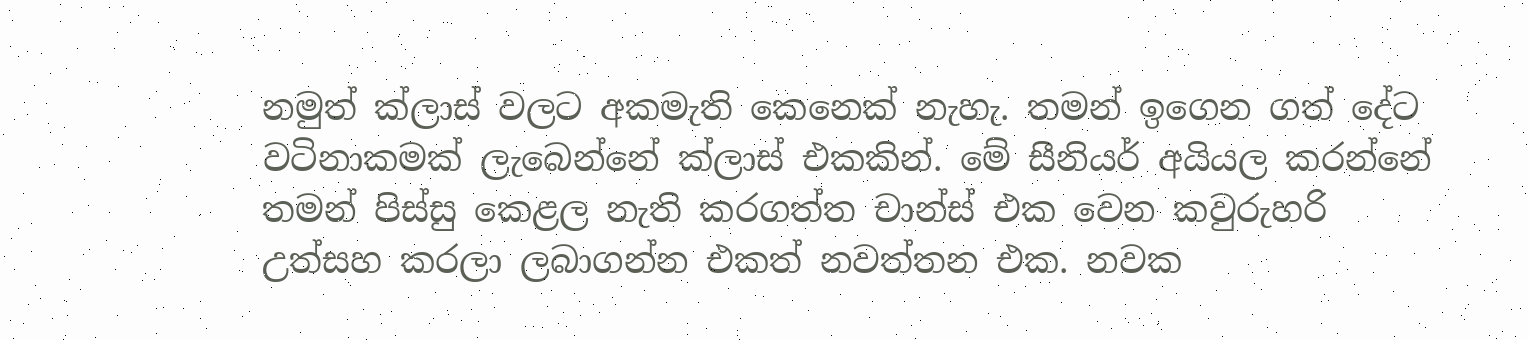නමුත් ක්ලාස් වලට අකමැති කෙනෙක් නැහැ. තමන් ඉගෙන ගත් දේට වටිනාකමක් ලැබෙන්නේ ක්ලාස් එකකින්. මේ සීනියර් අයියල කරන්නේ තමන් පිස්සු කෙළල නැති කරගත්ත චාන්ස් එක වෙන කවුරුහරි උත්සහ කරලා ලබාගන්න එකත් නවත්තන එක. නවක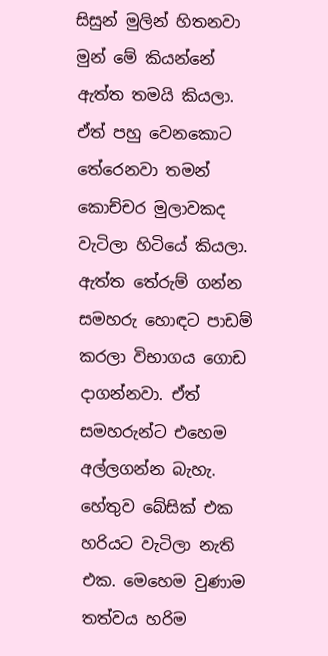සිසුන් මුලින් හිතනවා මුන් මේ කියන්නේ ඇත්ත තමයි කියලා. ඒත් පහු වෙනකොට තේරෙනවා තමන් කොච්චර මුලාවකද වැටිලා හිටියේ කියලා. ඇත්ත තේරුම් ගන්න සමහරු හොඳට පාඩම් කරලා විභාගය ගොඩ දාගන්නවා. ඒත් සමහරුන්ට එහෙම අල්ලගන්න බැහැ. හේතුව බේසික් එක හරියට වැටිලා නැති එක. මෙහෙම වුණාම තත්වය හරිම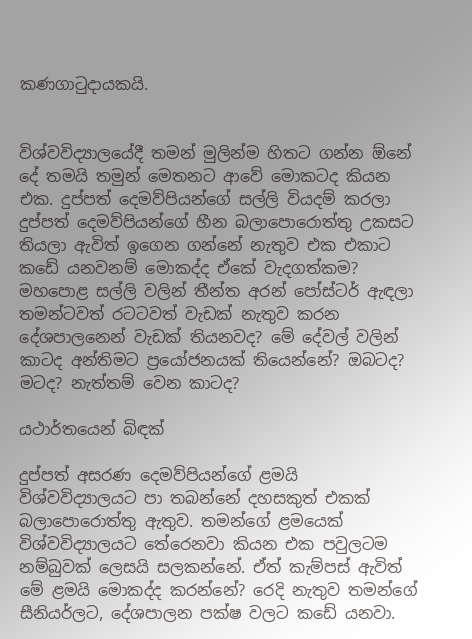කණගාටුදායකයි.


විශ්වවිද්‍යාලයේදී තමන් මුලින්ම හිතට ගන්න ඕනේ දේ තමයි තමුන් මෙතනට ආවේ මොකටද කියන එක. දුප්පත් දෙමව්පියන්ගේ සල්ලි වියදම් කරලා දුප්පත් දෙමව්පියන්ගේ හීන බලාපොරොත්තු උකසට තියලා ඇවිත් ඉගෙන ගන්නේ නැතුව එක එකාට කඩේ යනවනම් මොකද්ද ඒකේ වැදගත්කම? මහපොළ සල්ලි වලින් තීන්ත අරන් පෝස්ටර් ඇඳලා තමන්ටවත් රටටවත් වැඩක් නැතුව කරන දේශපාලනෙන් වැඩක් තියනවද? මේ දේවල් වලින් කාටද අන්තිමට ප්‍රයෝජනයක් තියෙන්නේ? ඔබටද? මටද? නැත්තම් වෙන කාටද?

යථාර්තයෙන් බිඳක්

දුප්පත් අසරණ දෙමව්පියන්ගේ ළමයි විශ්වවිද්‍යාලයට පා තබන්නේ දහසකුත් එකක් බලාපොරොත්තු ඇතුව. තමන්ගේ ළමයෙක් විශ්වවිද්‍යාලයට තේරෙනවා කියන එක පවුලටම නම්බුවක් ලෙසයි සලකන්නේ. ඒත් කැම්පස් ඇවිත් මේ ළමයි මොකද්ද කරන්නේ? රෙදි නැතුව තමන්ගේ සීනියර්ලට, දේශපාලන පක්ෂ වලට කඩේ යනවා.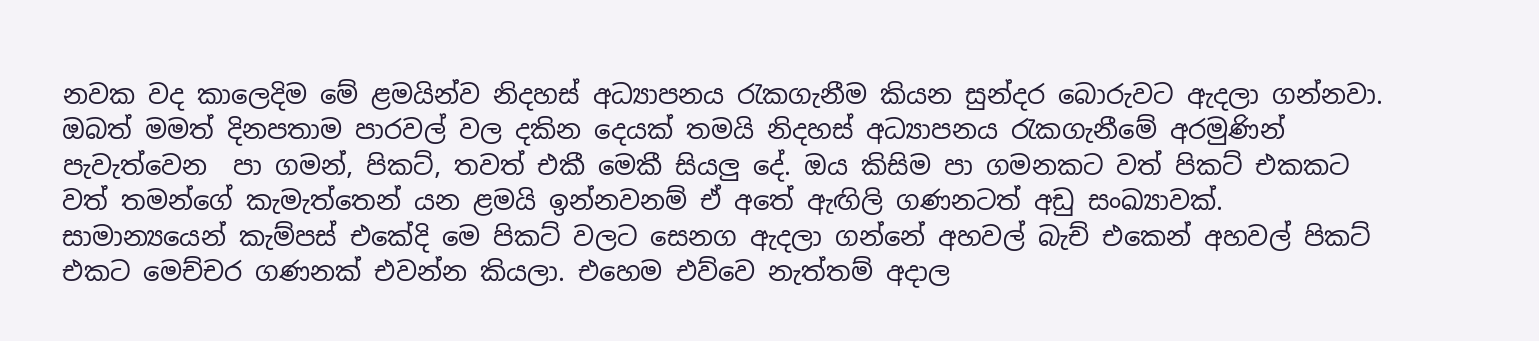නවක වද කාලෙදිම මේ ළමයින්ව නිදහස් අධ්‍යාපනය රැකගැනීම කියන සුන්දර බොරුවට ඇදලා ගන්නවා. ඔබත් මමත් දිනපතාම පාරවල් වල දකින දෙයක් තමයි නිදහස් අධ්‍යාපනය රැකගැනීමේ අරමුණින් පැවැත්වෙන  පා ගමන්, පිකට්, තවත් එකී මෙකී සියලු දේ. ඔය කිසිම පා ගමනකට වත් පිකට් එකකට වත් තමන්ගේ කැමැත්තෙන් යන ළමයි ඉන්නවනම් ඒ අතේ ඇඟිලි ගණනටත් අඩු සංඛ්‍යාවක්.  සාමාන්‍යයෙන් කැම්පස් එකේදි මෙ පිකට් වලට සෙනග ඇදලා ගන්නේ අහවල් බැච් එකෙන් අහවල් පිකට් එකට මෙච්චර ගණනක් එවන්න කියලා. එහෙම එව්වෙ නැත්තම් අදාල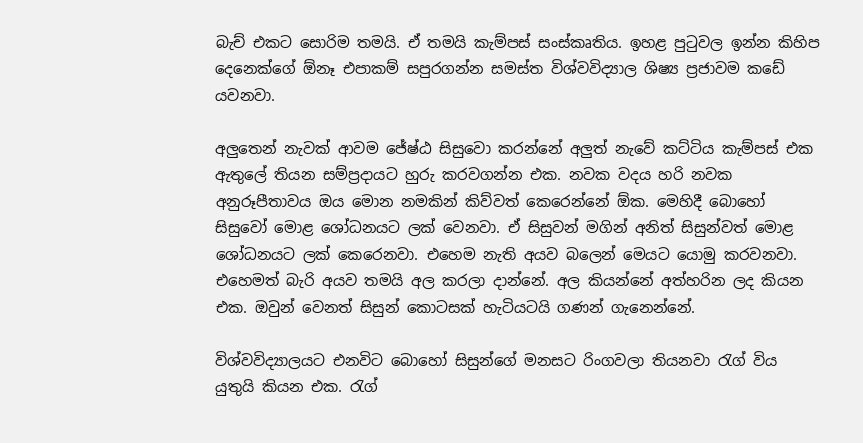බැච් එකට සොරිම තමයි. ඒ තමයි කැම්පස් සංස්කෘතිය. ඉහළ පුටුවල ඉන්න කිහිප දෙනෙක්ගේ ඕනෑ එපාකම් සපුරගන්න සමස්ත විශ්වවිද්‍යාල ශිෂ්‍ය ප්‍රජාවම කඩේ යවනවා.

අලුතෙන් නැවක් ආවම ජේෂ්ඨ සිසුවො කරන්නේ අලුත් නැවේ කට්ටිය කැම්පස් එක ඇතුලේ තියන සම්ප්‍රදායට හුරු කරවගන්න එක. නවක වදය හරි නවක අනුරූපීතාවය ඔය මොන නමකින් කිව්වත් කෙරෙන්නේ ඕක. මෙහිදී බොහෝ සිසුවෝ මොළ ශෝධනයට ලක් වෙනවා. ඒ සිසුවන් මගින් අනිත් සිසුන්වත් මොළ ශෝධනයට ලක් කෙරෙනවා. එහෙම නැති අයව බලෙන් මෙයට යොමු කරවනවා. එහෙමත් බැරි අයව තමයි අල කරලා දාන්නේ. අල කියන්නේ අත්හරින ලද කියන එක. ඔවුන් වෙනත් සිසුන් කොටසක් හැටියටයි ගණන් ගැනෙන්නේ.

විශ්වවිද්‍යාලයට එනවිට බොහෝ සිසුන්ගේ මනසට රිංගවලා තියනවා රැග් විය යුතුයි කියන එක. රැග්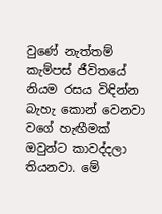වුණේ නැත්තම් කැම්පස් ජීවිතයේ නියම රසය විඳින්න බැහැ කොන් වෙනවා වගේ හැඟීමක් ඔවුන්ට කාවද්දලා තියනවා. මේ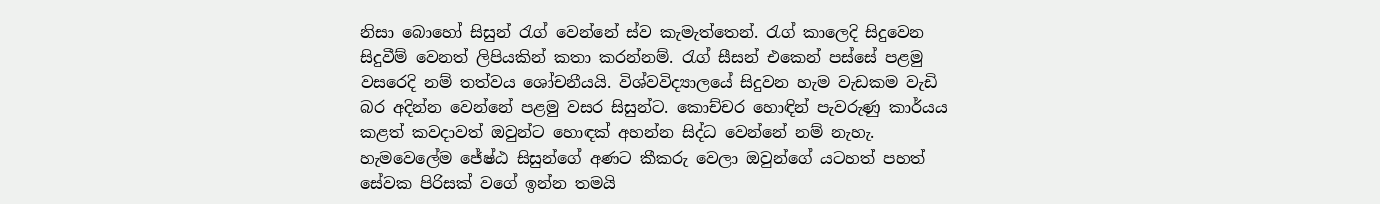නිසා බොහෝ සිසුන් රැග් වෙන්නේ ස්ව කැමැත්තෙන්. රැග් කාලෙදි සිදුවෙන සිදුවීම් වෙනත් ලිපියකින් කතා කරන්නම්. රැග් සීසන් එකෙන් පස්සේ පළමු වසරෙදි නම් තත්වය ශෝචනීයයි. විශ්වවිද්‍යාලයේ සිදුවන හැම වැඩකම වැඩි බර අදින්න වෙන්නේ පළමු වසර සිසුන්ට. කොච්චර හොඳින් පැවරුණු කාර්යය කළත් කවදාවත් ඔවුන්ට හොඳක් අහන්න සිද්ධ වෙන්නේ නම් නැහැ. හැමවෙලේම ජේෂ්ඨ සිසුන්ගේ අණට කීකරු වෙලා ඔවුන්ගේ යටහත් පහත් සේවක පිරිසක් වගේ ඉන්න තමයි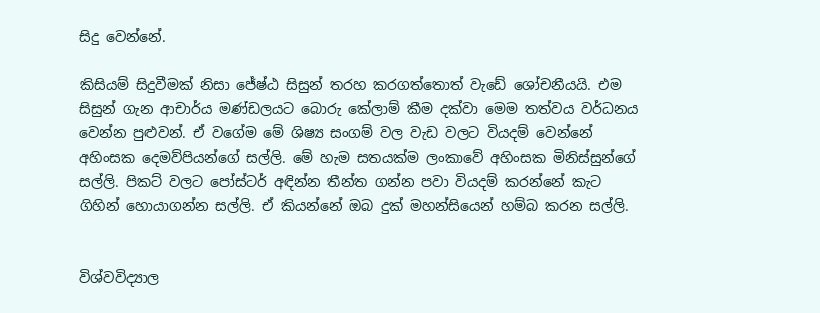සිදු වෙන්නේ.

කිසියම් සිදුවීමක් නිසා ජේෂ්ඨ සිසුන් තරහ කරගත්තොත් වැඩේ ශෝචනීයයි. එම සිසුන් ගැන ආචාර්ය මණ්ඩලයට බොරු කේලාම් කීම දක්වා මෙම තත්වය වර්ධනය වෙන්න පුළුවන්. ඒ වගේම මේ ශිෂ්‍ය සංගම් වල වැඩ වලට වියදම් වෙන්නේ අහිංසක දෙමව්පියන්ගේ සල්ලි. මේ හැම සතයක්ම ලංකාවේ අහිංසක මිනිස්සුන්ගේ සල්ලි. පිකට් වලට පෝස්ටර් අඳින්න තීන්ත ගන්න පවා වියදම් කරන්නේ කැට ගිහින් හොයාගන්න සල්ලි. ඒ කියන්නේ ඔබ දුක් මහන්සියෙන් හම්බ කරන සල්ලි.


විශ්වවිද්‍යාල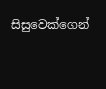සිසුවෙක්ගෙන්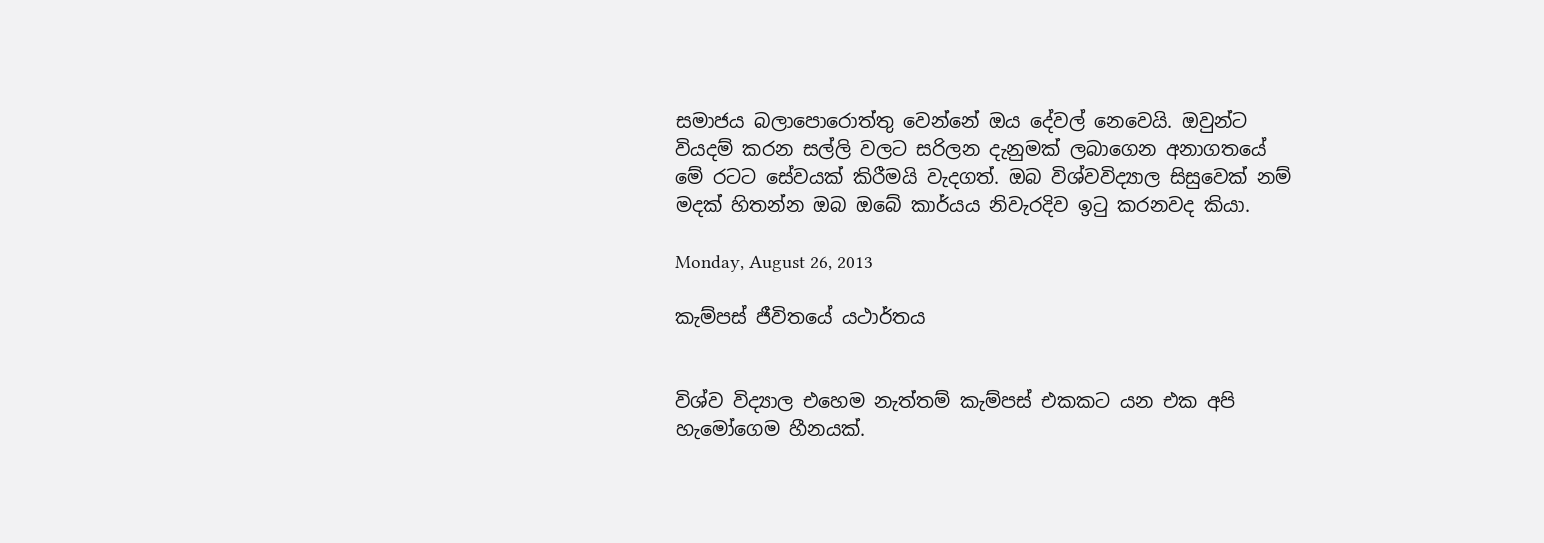සමාජය බලාපොරොත්තු වෙන්නේ ඔය දේවල් නෙවෙයි. ඔවුන්ට වියදම් කරන සල්ලි වලට සරිලන දැනුමක් ලබාගෙන අනාගතයේ මේ රටට සේවයක් කිරීමයි වැදගත්. ඔබ විශ්වවිද්‍යාල සිසුවෙක් නම් මදක් හිතන්න ඔබ ඔබේ කාර්යය නිවැරදිව ඉටු කරනවද කියා.

Monday, August 26, 2013

කැම්පස් ජීවිතයේ යථාර්තය


විශ්ව විද්‍යාල එහෙම නැත්තම් කැම්පස් එකකට යන එක අපි හැමෝගෙම හීනයක්.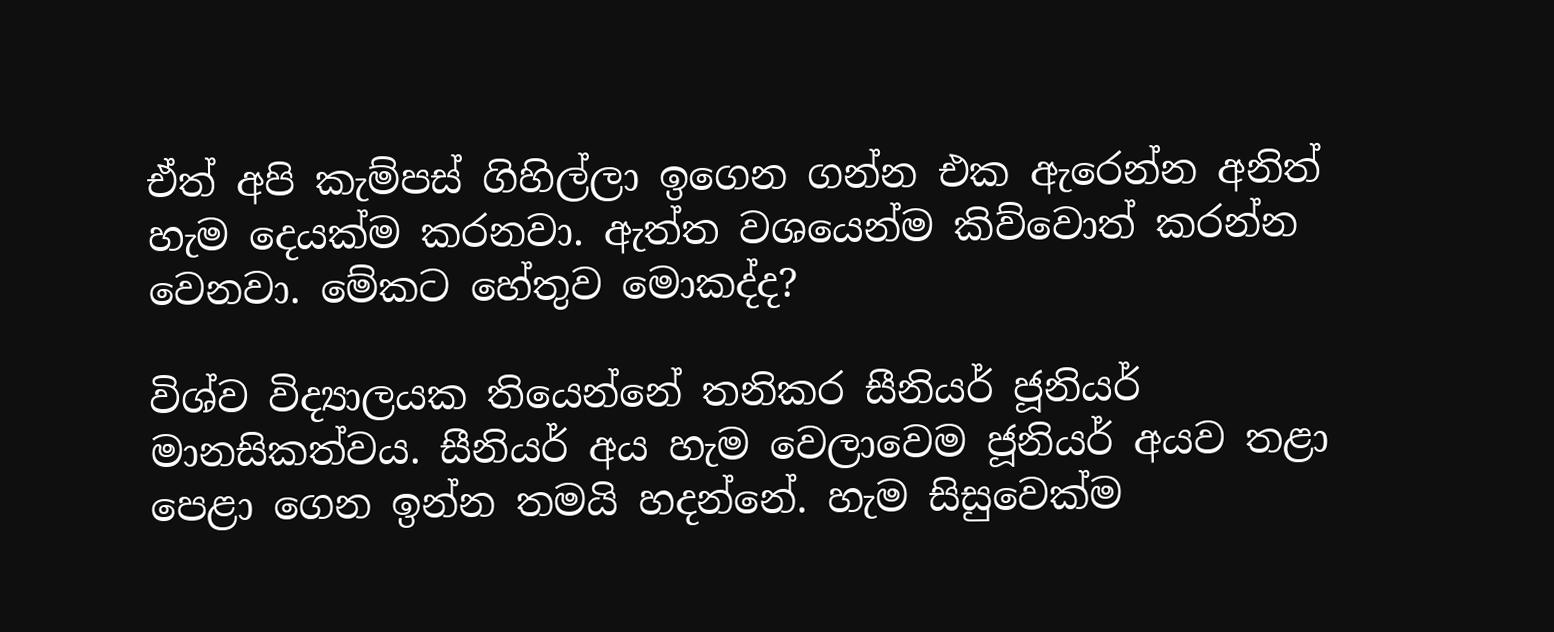ඒත් අපි කැම්පස් ගිහිල්ලා ඉගෙන ගන්න එක ඇරෙන්න අනිත් හැම දෙයක්ම කරනවා. ඇත්ත වශයෙන්ම කිව්වොත් කරන්න වෙනවා. මේකට හේතුව මොකද්ද?

විශ්ව විද්‍යාලයක තියෙන්නේ තනිකර සීනියර් ජූනියර් මානසිකත්වය. සීනියර් අය හැම වෙලාවෙම ජූනියර් අයව තළා පෙළා ගෙන ඉන්න තමයි හදන්නේ. හැම සිසුවෙක්ම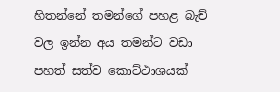හිතන්නේ තමන්ගේ පහළ බැච් වල ඉන්න අය තමන්ට වඩා පහත් සත්ව කොට්ථාශයක්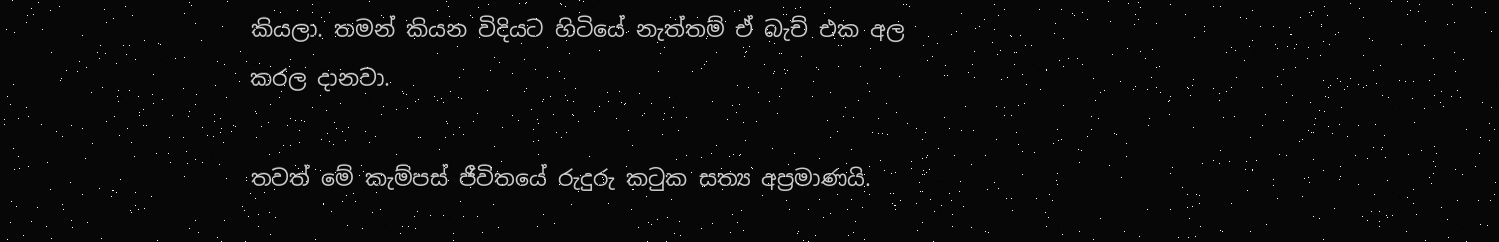කියලා. තමන් කියන විදියට හිටියේ නැත්තම් ඒ බැච් එක අල කරල දානවා.

තවත් මේ කැම්පස් ජීවිතයේ රුදුරු කටුක සත්‍ය අප්‍රමාණයි.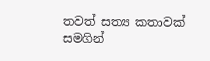තවත් සත්‍ය කතාවක් සමගින්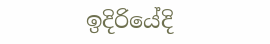ඉදිරියේදි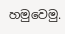හමුවෙමු.